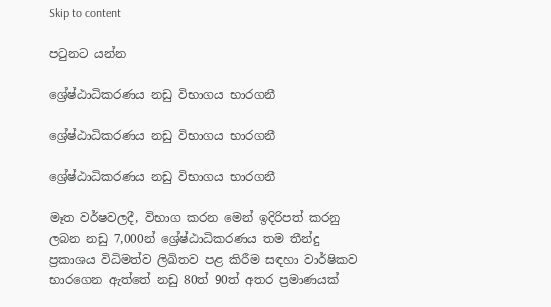Skip to content

පටුනට යන්න

ශ්‍රේෂ්ඨාධිකරණය නඩු විභාගය භාරගනී

ශ්‍රේෂ්ඨාධිකරණය නඩු විභාගය භාරගනී

ශ්‍රේෂ්ඨාධිකරණය නඩු විභාගය භාරගනී

මෑත වර්ෂවලදී, විභාග කරන මෙන් ඉදිරිපත් කරනු ලබන නඩු 7,000න් ශ්‍රේෂ්ඨාධිකරණය තම තීන්දු ප්‍රකාශය විධිමත්ව ලිඛිතව පළ කිරීම සඳහා වාර්ෂිකව භාරගෙන ඇත්තේ නඩු 80ත් 90ත් අතර ප්‍රමාණයක්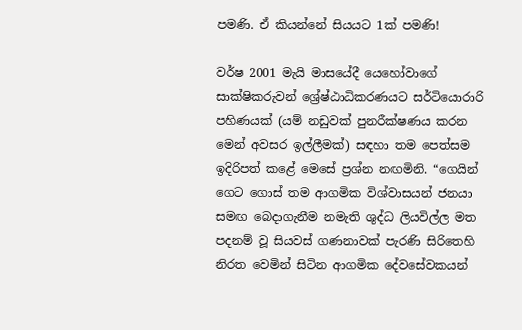පමණි. ඒ කියන්නේ සියයට 1ක් පමණි!

වර්ෂ 2001 මැයි මාසයේදී යෙහෝවාගේ සාක්ෂිකරුවන් ශ්‍රේෂ්ඨාධිකරණයට සර්ටියොරාරි පහිණයක් (යම් නඩුවක් පුනරීක්ෂණය කරන මෙන් අවසර ඉල්ලීමක්) සඳහා තම පෙත්සම ඉදිරිපත් කළේ මෙසේ ප්‍රශ්න නඟමිනි. “ගෙයින් ගෙට ගොස් තම ආගමික විශ්වාසයන් ජනයා සමඟ බෙදාගැනීම නමැති ශුද්ධ ලියවිල්ල මත පදනම් වූ සියවස් ගණනාවක් පැරණි සිරිතෙහි නිරත වෙමින් සිටින ආගමික දේවසේවකයන්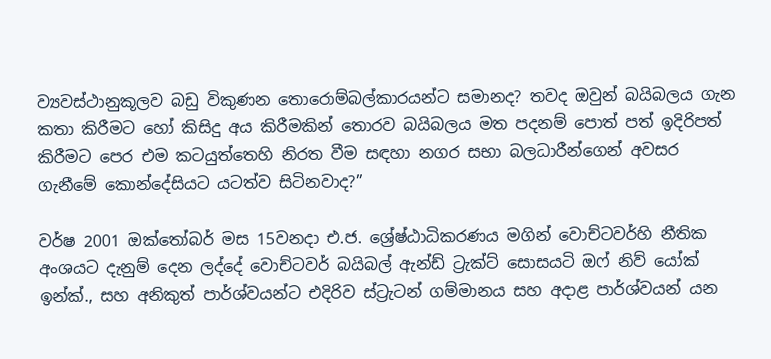ව්‍යවස්ථානුකූලව බඩු විකුණන තොරොම්බල්කාරයන්ට සමානද? තවද ඔවුන් බයිබලය ගැන කතා කිරීමට හෝ කිසිදු අය කිරීමකින් තොරව බයිබලය මත පදනම් පොත් පත් ඉදිරිපත් කිරීමට පෙර එම කටයුත්තෙහි නිරත වීම සඳහා නගර සභා බලධාරීන්ගෙන් අවසර ගැනීමේ කොන්දේසියට යටත්ව සිටිනවාද?”

වර්ෂ 2001 ඔක්තෝබර් මස 15වනදා එ.ජ. ශ්‍රේෂ්ඨාධිකරණය මගින් වොච්ටවර්හි නීතික අංශයට දැනුම් දෙන ලද්දේ වොච්ටවර් බයිබල් ඇන්ඩ් ට්‍රැක්ට් සොසයටි ඔෆ් නිව් යෝක් ඉන්ක්., සහ අනිකුත් පාර්ශ්වයන්ට එදිරිව ස්ට්‍රැටන් ගම්මානය සහ අදාළ පාර්ශ්වයන් යන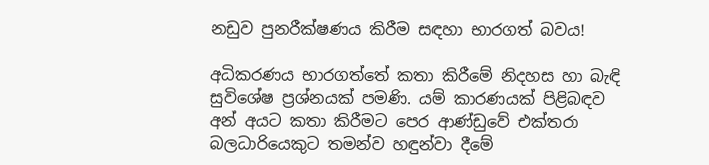නඩුව පුනරීක්ෂණය කිරීම සඳහා භාරගත් බවය!

අධිකරණය භාරගත්තේ කතා කිරීමේ නිදහස හා බැඳි සුවිශේෂ ප්‍රශ්නයක් පමණි. යම් කාරණයක් පිළිබඳව අන් අයට කතා කිරීමට පෙර ආණ්ඩුවේ එක්තරා බලධාරියෙකුට තමන්ව හඳුන්වා දීමේ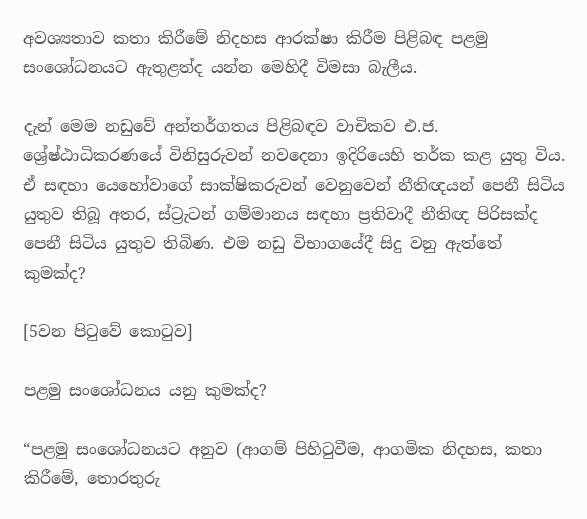අවශ්‍යතාව කතා කිරීමේ නිදහස ආරක්ෂා කිරීම පිළිබඳ පළමු සංශෝධනයට ඇතුළත්ද යන්න මෙහිදී විමසා බැලීය.

දැන් මෙම නඩුවේ අන්තර්ගතය පිළිබඳව වාචිකව එ.ජ. ශ්‍රේෂ්ඨාධිකරණයේ විනිසුරුවන් නවදෙනා ඉදිරියෙහි තර්ක කළ යුතු විය. ඒ සඳහා යෙහෝවාගේ සාක්ෂිකරුවන් වෙනුවෙන් නීතිඥයන් පෙනී සිටිය යුතුව තිබූ අතර, ස්ට්‍රැටන් ගම්මානය සඳහා ප්‍රතිවාදී නීතිඥ පිරිසක්ද පෙනී සිටිය යුතුව තිබිණ. එම නඩු විභාගයේදී සිදු වනු ඇත්තේ කුමක්ද?

[5වන පිටුවේ කොටුව]

පළමු සංශෝධනය යනු කුමක්ද?

“පළමු සංශෝධනයට අනුව (ආගම් පිහිටුවීම, ආගමික නිදහස, කතා කිරීමේ, තොරතුරු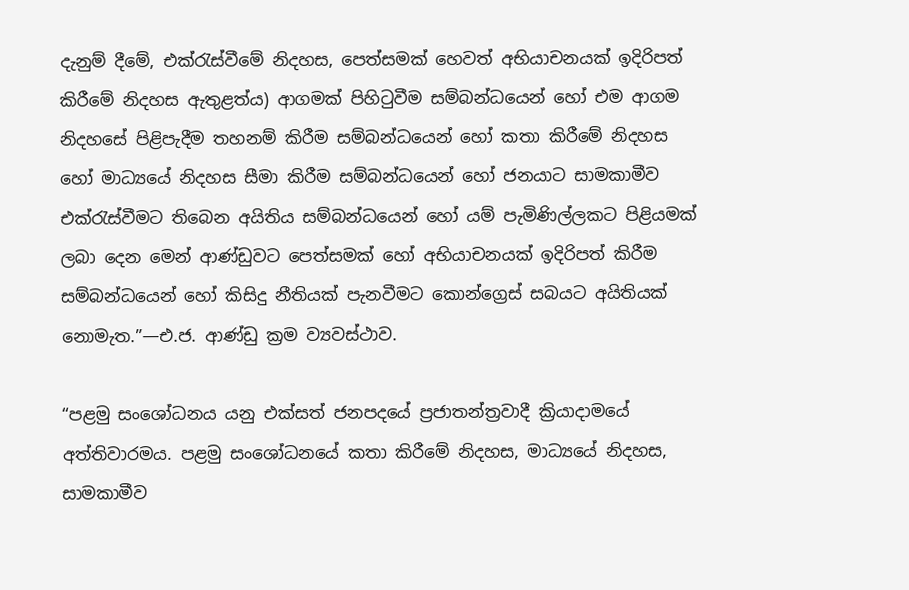දැනුම් දීමේ, එක්රැස්වීමේ නිදහස, පෙත්සමක් හෙවත් අභියාචනයක් ඉදිරිපත් කිරීමේ නිදහස ඇතුළත්ය) ආගමක් පිහිටුවීම සම්බන්ධයෙන් හෝ එම ආගම නිදහසේ පිළිපැදීම තහනම් කිරීම සම්බන්ධයෙන් හෝ කතා කිරීමේ නිදහස හෝ මාධ්‍යයේ නිදහස සීමා කිරීම සම්බන්ධයෙන් හෝ ජනයාට සාමකාමීව එක්රැස්වීමට තිබෙන අයිතිය සම්බන්ධයෙන් හෝ යම් පැමිණිල්ලකට පිළියමක් ලබා දෙන මෙන් ආණ්ඩුවට පෙත්සමක් හෝ අභියාචනයක් ඉදිරිපත් කිරීම සම්බන්ධයෙන් හෝ කිසිදු නීතියක් පැනවීමට කොන්ග්‍රෙස් සබයට අයිතියක් නොමැත.”—එ.ජ. ආණ්ඩු ක්‍රම ව්‍යවස්ථාව.

“පළමු සංශෝධනය යනු එක්සත් ජනපදයේ ප්‍රජාතන්ත්‍රවාදී ක්‍රියාදාමයේ අත්තිවාරමය. පළමු සංශෝධනයේ කතා කිරීමේ නිදහස, මාධ්‍යයේ නිදහස, සාමකාමීව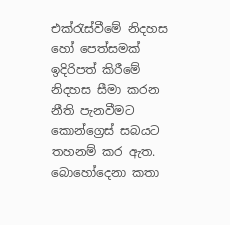එක්රැස්වීමේ නිදහස හෝ පෙත්සමක් ඉදිරිපත් කිරීමේ නිදහස සීමා කරන නීති පැනවීමට කොන්ග්‍රෙස් සබයට තහනම් කර ඇත. බොහෝදෙනා කතා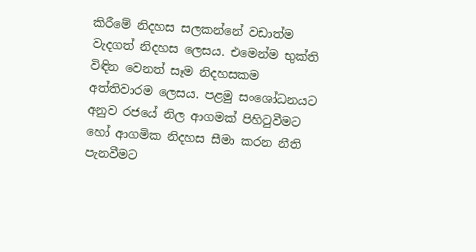කිරීමේ නිදහස සලකන්නේ වඩාත්ම වැදගත් නිදහස ලෙසය. එමෙන්ම භුක්ති විඳින වෙනත් සෑම නිදහසකම අත්තිවාරම ලෙසය. පළමු සංශෝධනයට අනුව රජයේ නිල ආගමක් පිහිටුවීමට හෝ ආගමික නිදහස සීමා කරන නීති පැනවීමට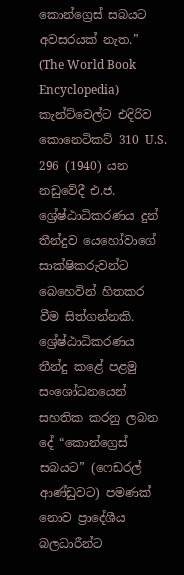කොන්ග්‍රෙස් සබයට අවසරයක් නැත.” (The World Book Encyclopedia) කැන්ට්වෙල්ට එදිරිව කොනෙටිකට් 310 U.S. 296 (1940) යන නඩුවේදී එ.ජ. ශ්‍රේෂ්ඨාධිකරණය දුන් තීන්දුව යෙහෝවාගේ සාක්ෂිකරුවන්ට බෙහෙවින් හිතකර වීම සිත්ගන්නකි. ශ්‍රේෂ්ඨාධිකරණය තීන්දු කළේ පළමු සංශෝධනයෙන් සහතික කරනු ලබන දේ “කොන්ග්‍රෙස් සබයට” (ෆෙඩරල් ආණ්ඩුවට) පමණක් නොව ප්‍රාදේශීය බලධාරීන්ට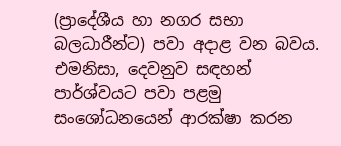(ප්‍රාදේශීය හා නගර සභා බලධාරීන්ට) පවා අදාළ වන බවය. එමනිසා, දෙවනුව සඳහන් පාර්ශ්වයට පවා පළමු සංශෝධනයෙන් ආරක්ෂා කරන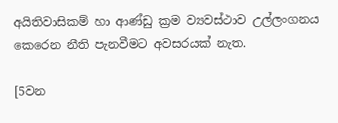අයිතිවාසිකම් හා ආණ්ඩු ක්‍රම ව්‍යවස්ථාව උල්ලංගනය කෙරෙන නීති පැනවීමට අවසරයක් නැත.

[5වන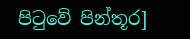පිටුවේ පින්තූර]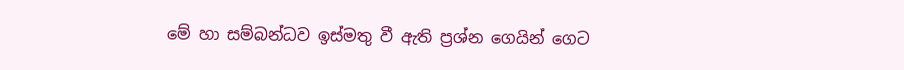මේ හා සම්බන්ධව ඉස්මතු වී ඇති ප්‍රශ්න ගෙයින් ගෙට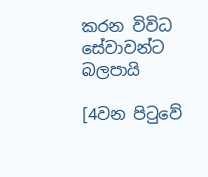කරන විවිධ සේවාවන්ට බලපායි

[4වන පිටුවේ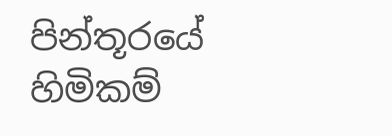පින්තූරයේ හිමිකම්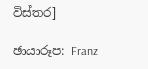විස්තර]

ඡායාරූප: Franz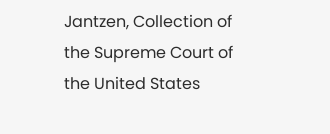Jantzen, Collection of the Supreme Court of the United States